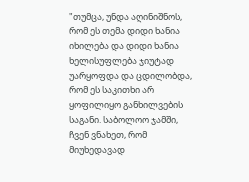"თუმცა, უნდა აღინიშნოს, რომ ეს თემა დიდი ხანია იხილება და დიდი ხანია ხელისუფლება ჯიუტად უარყოფდა და ცდილობდა, რომ ეს საკითხი არ ყოფილიყო განხილვების საგანი. საბოლოო ჯამში, ჩვენ ვნახეთ, რომ მიუხედავად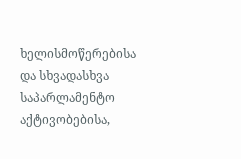ხელისმოწერებისა და სხვადასხვა საპარლამენტო აქტივობებისა,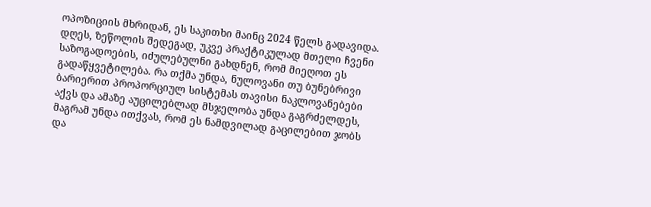ოპოზიციის მხრიდან, ეს საკითხი მაინც 2024 წელს გადავიდა. დღეს, ზეწოლის შედეგად, უკვე პრაქტიკულად მთელი ჩვენი საზოგადოების, იძულებულნი გახდნენ, რომ მიეღოთ ეს გადაწყვეტილება. რა თქმა უნდა, ნულოვანი თუ ბუნებრივი ბარიერით პროპორციულ სისტემას თავისი ნაკლოვანებები აქვს და ამაზე აუცილებლად მსჯელობა უნდა გაგრძელდეს, მაგრამ უნდა ითქვას, რომ ეს ნამდვილად გაცილებით ჯობს და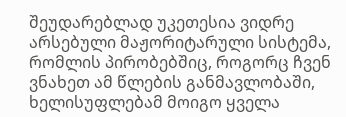შეუდარებლად უკეთესია ვიდრე არსებული მაჟორიტარული სისტემა, რომლის პირობებშიც, როგორც ჩვენ ვნახეთ ამ წლების განმავლობაში, ხელისუფლებამ მოიგო ყველა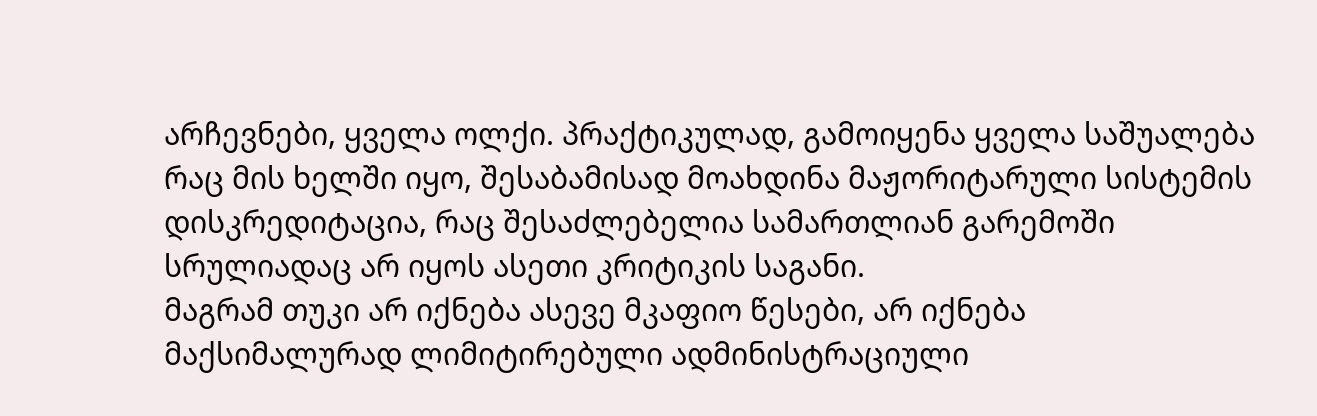არჩევნები, ყველა ოლქი. პრაქტიკულად, გამოიყენა ყველა საშუალება რაც მის ხელში იყო, შესაბამისად მოახდინა მაჟორიტარული სისტემის დისკრედიტაცია, რაც შესაძლებელია სამართლიან გარემოში სრულიადაც არ იყოს ასეთი კრიტიკის საგანი.
მაგრამ თუკი არ იქნება ასევე მკაფიო წესები, არ იქნება მაქსიმალურად ლიმიტირებული ადმინისტრაციული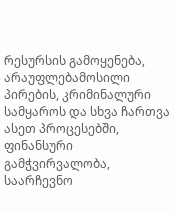რესურსის გამოყენება, არაუფლებამოსილი პირების, კრიმინალური სამყაროს და სხვა ჩართვა ასეთ პროცესებში, ფინანსური გამჭვირვალობა, საარჩევნო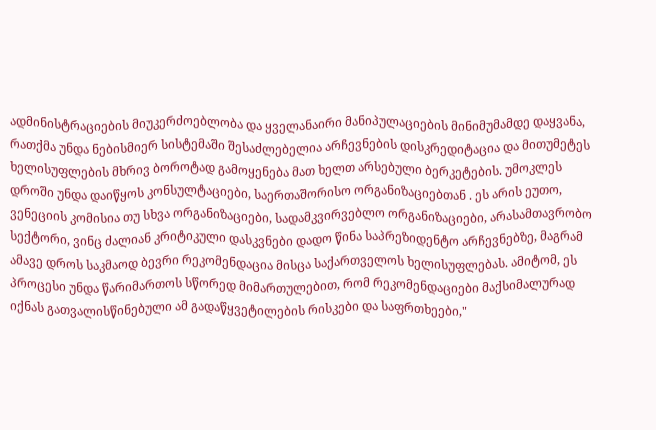ადმინისტრაციების მიუკერძოებლობა და ყველანაირი მანიპულაციების მინიმუმამდე დაყვანა, რათქმა უნდა ნებისმიერ სისტემაში შესაძლებელია არჩევნების დისკრედიტაცია და მითუმეტეს ხელისუფლების მხრივ ბოროტად გამოყენება მათ ხელთ არსებული ბერკეტების. უმოკლეს დროში უნდა დაიწყოს კონსულტაციები, საერთაშორისო ორგანიზაციებთან . ეს არის ეუთო, ვენეციის კომისია თუ სხვა ორგანიზაციები, სადამკვირვებლო ორგანიზაციები, არასამთავრობო სექტორი, ვინც ძალიან კრიტიკული დასკვნები დადო წინა საპრეზიდენტო არჩევნებზე, მაგრამ ამავე დროს საკმაოდ ბევრი რეკომენდაცია მისცა საქართველოს ხელისუფლებას. ამიტომ, ეს პროცესი უნდა წარიმართოს სწორედ მიმართულებით, რომ რეკომენდაციები მაქსიმალურად იქნას გათვალისწინებული ამ გადაწყვეტილების რისკები და საფრთხეები,"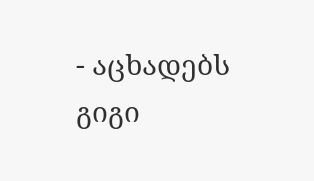- აცხადებს გიგი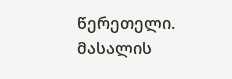წერეთელი.
მასალის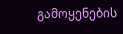გამოყენების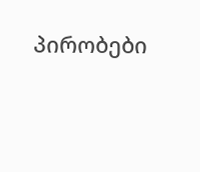პირობები